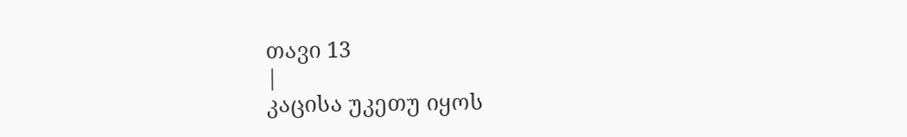თავი 13
|
კაცისა უკეთუ იყოს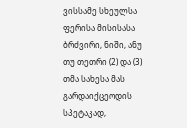ვისსამე სხეულსა ფერისა მისისასა ბრძვირი, ნიში, ანუ თუ თეთრი (2) და (3) თმა სახესა მას გარდაიქცეოდის სპეტაკად,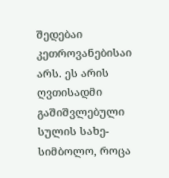შედებაი კეთროვანებისაი არს. ეს არის ღვთისადმი გაშიშვლებული სულის სახე-სიმბოლო, როცა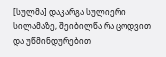[სულმა] დაკარგა სულიერი სილამაზე, შეიბილწა რა ცოდვით და უწმინდურებით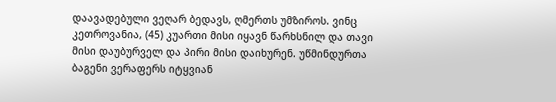დაავადებული ვეღარ ბედავს, ღმერთს უმზიროს. ვინც კეთროვანია, (45) კუართი მისი იყავნ წარხსნილ და თავი მისი დაუბურველ და პირი მისი დაიხურენ. უწმინდურთა ბაგენი ვერაფერს იტყვიან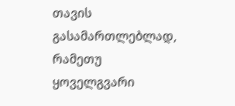თავის გასამართლებლად, რამეთუ ყოველგვარი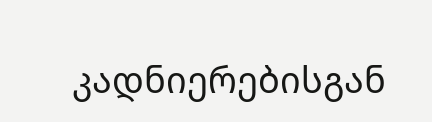კადნიერებისგან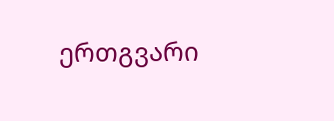ერთგვარი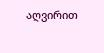აღვირით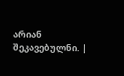არიან შეკავებულნი. |